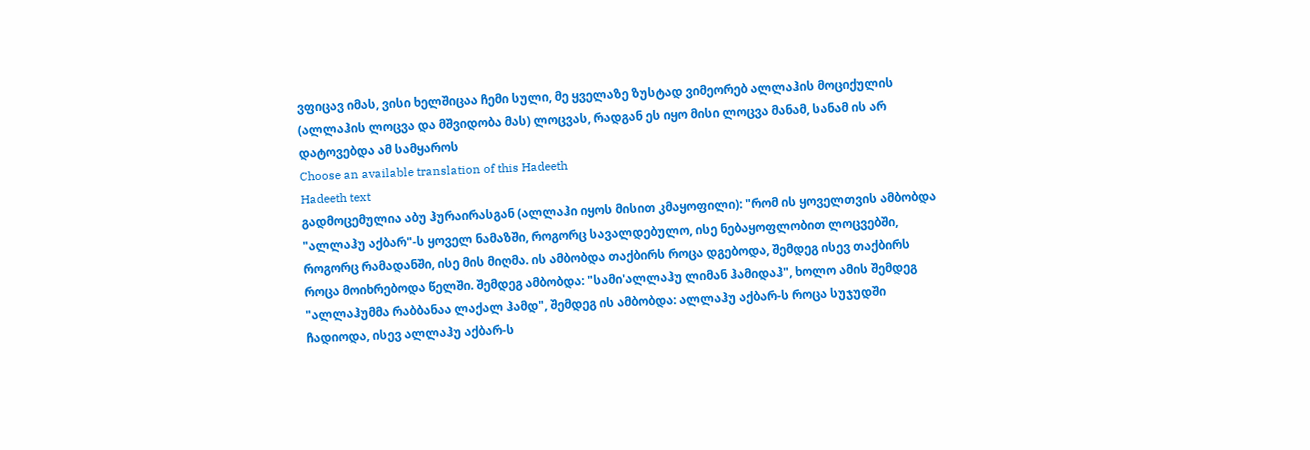ვფიცავ იმას, ვისი ხელშიცაა ჩემი სული, მე ყველაზე ზუსტად ვიმეორებ ალლაჰის მოციქულის (ალლაჰის ლოცვა და მშვიდობა მას) ლოცვას, რადგან ეს იყო მისი ლოცვა მანამ, სანამ ის არ დატოვებდა ამ სამყაროს
Choose an available translation of this Hadeeth
Hadeeth text
გადმოცემულია აბუ ჰურაირასგან (ალლაჰი იყოს მისით კმაყოფილი): "რომ ის ყოველთვის ამბობდა "ალლაჰუ აქბარ"-ს ყოველ ნამაზში, როგორც სავალდებულო, ისე ნებაყოფლობით ლოცვებში, როგორც რამადანში, ისე მის მიღმა. ის ამბობდა თაქბირს როცა დგებოდა, შემდეგ ისევ თაქბირს როცა მოიხრებოდა წელში. შემდეგ ამბობდა: "სამი'ალლაჰუ ლიმან ჰამიდაჰ", ხოლო ამის შემდეგ "ალლაჰუმმა რაბბანაა ლაქალ ჰამდ", შემდეგ ის ამბობდა: ალლაჰუ აქბარ-ს როცა სუჯუდში ჩადიოდა, ისევ ალლაჰუ აქბარ-ს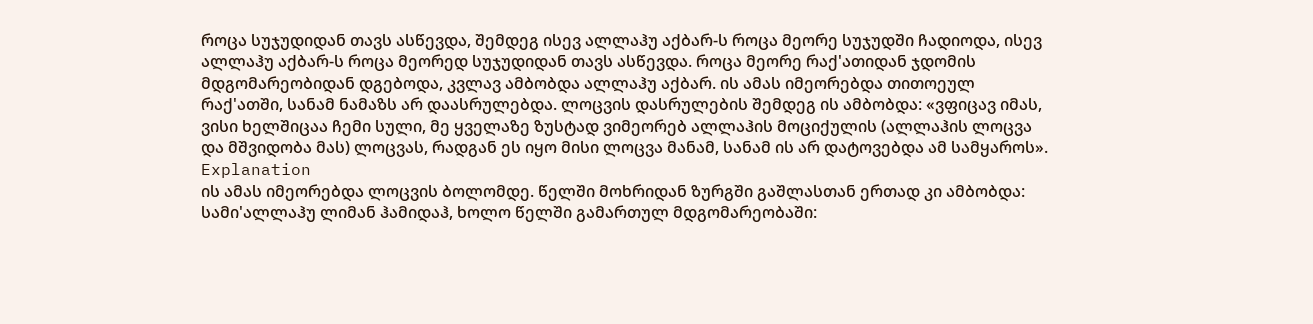როცა სუჯუდიდან თავს ასწევდა, შემდეგ ისევ ალლაჰუ აქბარ-ს როცა მეორე სუჯუდში ჩადიოდა, ისევ ალლაჰუ აქბარ-ს როცა მეორედ სუჯუდიდან თავს ასწევდა. როცა მეორე რაქ'ათიდან ჯდომის მდგომარეობიდან დგებოდა, კვლავ ამბობდა ალლაჰუ აქბარ. ის ამას იმეორებდა თითოეულ რაქ'ათში, სანამ ნამაზს არ დაასრულებდა. ლოცვის დასრულების შემდეგ ის ამბობდა: «ვფიცავ იმას, ვისი ხელშიცაა ჩემი სული, მე ყველაზე ზუსტად ვიმეორებ ალლაჰის მოციქულის (ალლაჰის ლოცვა და მშვიდობა მას) ლოცვას, რადგან ეს იყო მისი ლოცვა მანამ, სანამ ის არ დატოვებდა ამ სამყაროს».
Explanation
ის ამას იმეორებდა ლოცვის ბოლომდე. წელში მოხრიდან ზურგში გაშლასთან ერთად კი ამბობდა: სამი'ალლაჰუ ლიმან ჰამიდაჰ, ხოლო წელში გამართულ მდგომარეობაში: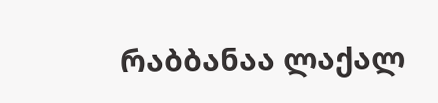რაბბანაა ლაქალ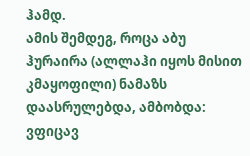ჰამდ.
ამის შემდეგ, როცა აბუ ჰურაირა (ალლაჰი იყოს მისით კმაყოფილი) ნამაზს დაასრულებდა, ამბობდა: ვფიცავ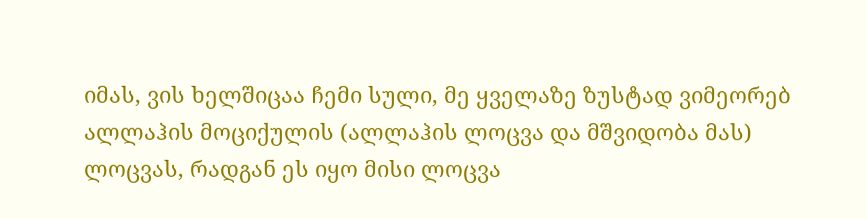იმას, ვის ხელშიცაა ჩემი სული, მე ყველაზე ზუსტად ვიმეორებ ალლაჰის მოციქულის (ალლაჰის ლოცვა და მშვიდობა მას) ლოცვას, რადგან ეს იყო მისი ლოცვა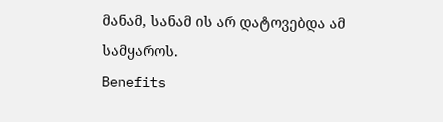მანამ, სანამ ის არ დატოვებდა ამ სამყაროს.
Benefits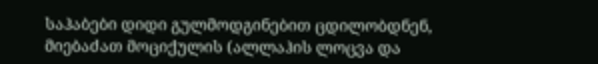საჰაბები დიდი გულმოდგინებით ცდილობდნენ, მიებაძათ მოციქულის (ალლაჰის ლოცვა და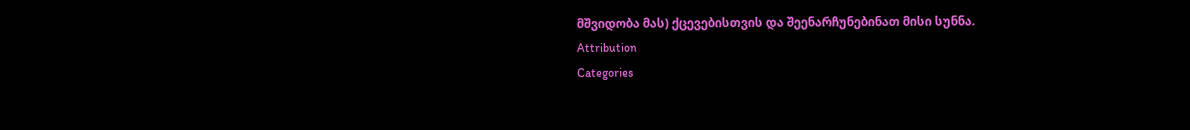მშვიდობა მას) ქცევებისთვის და შეენარჩუნებინათ მისი სუნნა.
Attribution
Categories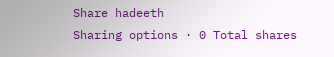Share hadeeth
Sharing options · 0 Total shares